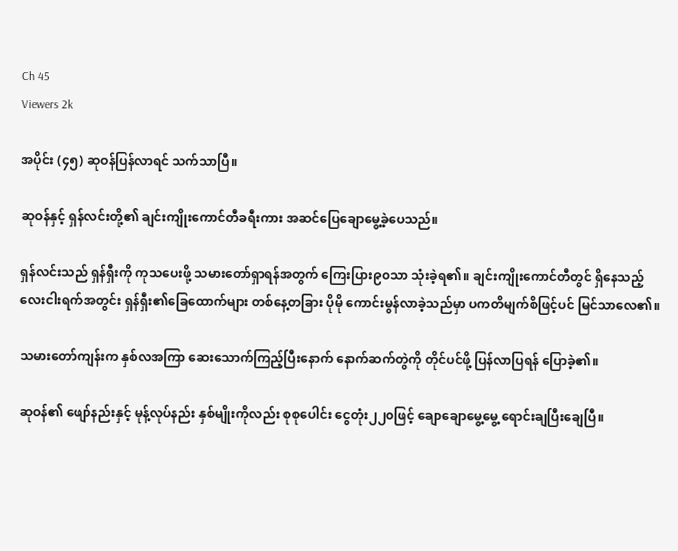Ch 45
Viewers 2k

အပိုင်း (၄၅) ဆုဝန်ပြန်လာရင် သက်သာပြီ။

ဆုဝန်နှင့် ရှန်လင်းတို့၏ ချင်းကျိုးကောင်တီခရီးကား အဆင်ပြေချောမွေ့ခဲ့ပေသည်။

ရှန်လင်းသည် ရှန်ရှီးကို ကုသပေးဖို့ သမားတော်ရှာရန်အတွက် ကြေးပြား၉၀သာ သုံးခဲ့ရ၏။ ချင်းကျိုးကောင်တီတွင် ရှိနေသည့် လေးငါးရက်အတွင်း ရှန်ရှီး၏ခြေထောက်များ တစ်နေ့တခြား ပိုမို ကောင်းမွန်လာခဲ့သည်မှာ ပကတိမျက်စိဖြင့်ပင် မြင်သာလေ၏။

သမားတော်ကျန်းက နှစ်လအကြာ ဆေးသောက်ကြည့်ပြီးနောက် နောက်ဆက်တွဲကို တိုင်ပင်ဖို့ ပြန်လာပြရန် ပြောခဲ့၏။

ဆုဝန်၏ ဖျော်နည်းနှင့် မုန့်လုပ်နည်း နှစ်မျိုးကိုလည်း စုစုပေါင်း ငွေတုံး၂၂၀ဖြင့် ချောချောမွေ့မွေ့ ရောင်းချပြီးချေပြီ။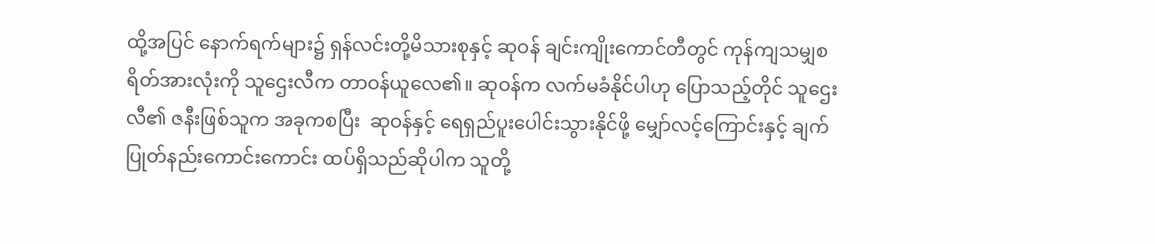ထို့အပြင် ‌နောက်ရက်များ၌ ရှန်လင်းတို့မိသားစုနှင့် ဆုဝန် ချင်းကျိုးကောင်တီတွင် ကုန်ကျသမျှစရိတ်အားလုံးကို သူဌေးလီက တာဝန်ယူလေ၏။ ဆုဝန်က လက်မခံနိုင်ပါဟု ပြောသည့်တိုင် သူဌေးလီ၏ ဇနီးဖြစ်သူက အခုကစပြီး  ဆုဝန်နှင့် ရေရှည်ပူးပေါင်းသွားနိုင်ဖို့ မျှော်လင့်ကြောင်းနှင့် ချက်ပြုတ်နည်းကောင်းကောင်း ထပ်ရှိသည်ဆိုပါက သူတို့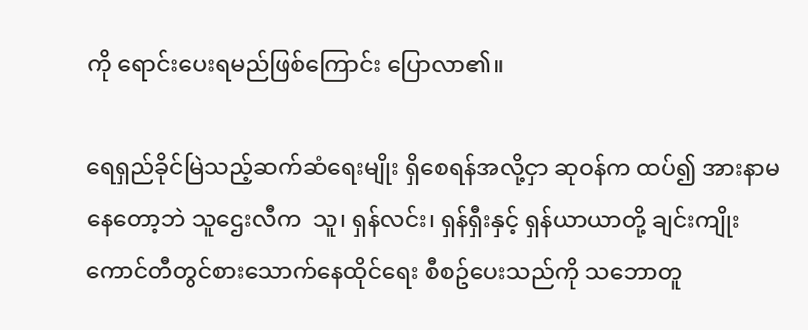ကို ‌ရောင်းပေးရမည်ဖြစ်ကြောင်း ပြောလာ၏။

ရေရှည်ခိုင်မြဲသည့်ဆက်ဆံရေးမျိုး ရှိစေရန်အလို့ငှာ ဆုဝန်က ထပ်၍ အားနာမနေတော့ဘဲ သူဌေးလီက  သူ၊ ရှန်လင်း၊ ရှန်ရှီးနှင့် ရှန်ယာယာတို့ ချင်းကျိုးကောင်တီတွင်စားသောက်နေထိုင်ရေး စီစဥ်ပေးသည်ကို သဘောတူ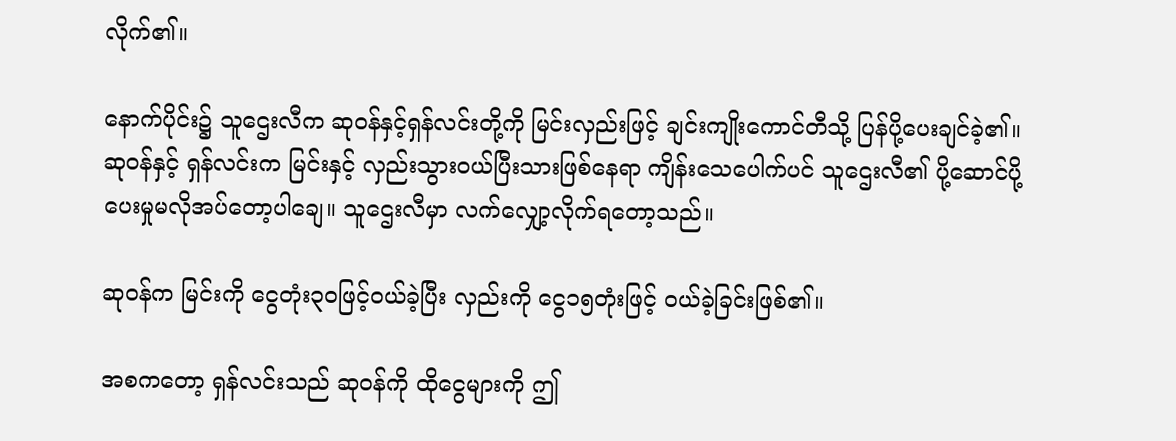လိုက်၏။

နောက်ပိုင်း၌ သူဌေးလီက ဆုဝန်နှင့်ရှန်လင်းတို့ကို မြင်းလှည်းဖြင့် ချင်းကျိုးကောင်တီသို့ ပြန်ပို့ပေးချင်ခဲ့၏။ ဆုဝန်နှင့် ရှန်လင်းက မြင်းနှင့် လှည်းသွားဝယ်ပြီးသားဖြစ်နေရာ ကျိန်းသေပေါက်ပင် သူဌေးလီ၏ ပို့ဆောင်ပို့ပေးမှုမလိုအပ်တော့ပါချေ။ သူဌေးလီမှာ လက်လျှော့လိုက်ရတော့သည်။

ဆုဝန်က မြင်းကို ငွေတုံး၃၀ဖြင့်ဝယ်ခဲ့ပြီး လှည်းကို ငွေ၁၅တုံးဖြင့် ဝယ်ခဲ့ခြင်းဖြစ်၏။

အစကတော့ ရှန်လင်းသည် ဆုဝန်ကို ထိုငွေများကို ဤ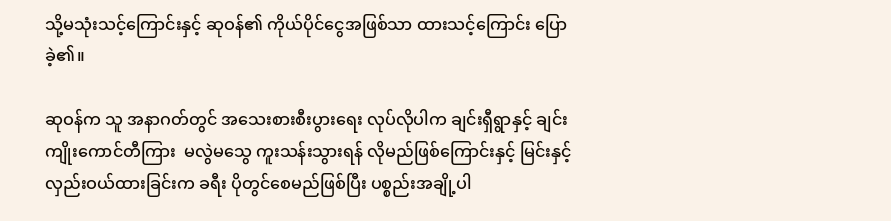သို့မသုံးသင့်ကြောင်းနှင့် ဆုဝန်၏ ကိုယ်ပိုင်ငွေအဖြစ်သာ ထားသင့်ကြောင်း ပြောခဲ့၏။

ဆုဝန်က သူ အနာဂတ်တွင် အသေးစားစီးပွားရေး လုပ်လိုပါက ချင်းရှီရွာနှင့် ချင်းကျိုးကောင်တီကြား  မလွဲမသွေ ကူးသန်းသွားရန် လိုမည်ဖြစ်ကြောင်းနှင့် မြင်းနှင့်လှည်းဝယ်ထားခြင်းက ခရီး ပိုတွင်စေမည်ဖြစ်ပြီး ပစ္စည်းအချို့ပါ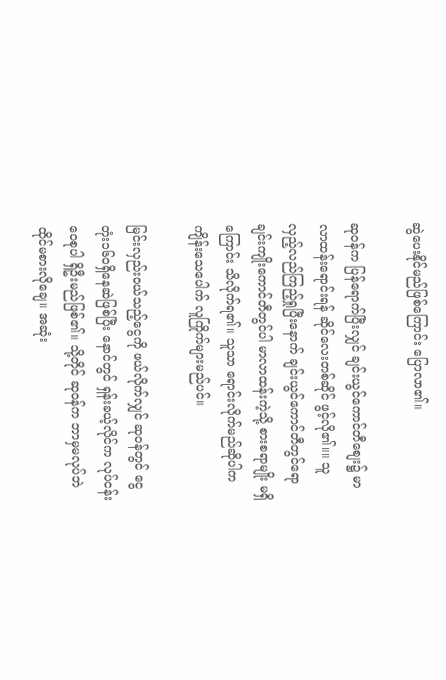ဆွဲပေးနိုင်မည်ဖြစ်ကြောင်း ပြောလာ၏။

ဆုဝန်က ပြန်ရောက်ပြီးလျှင် ချင်းယွင်ကောင်တီစျေး၌ မာလာထန်းရောင်းရန် ဆိုင်လေးတစ်ဆိုင် ဖွင့်လို၏။။ သူ လှည့်လည်ကြည့်ရှုပြီးနောက် ချင်းယွင်ကောင်တီတွင်ရော ချင်းကျိုးကောင်တီတွင်ပါ မာလာထန်းကဲ့သို့ စားစရာမျိုး မရှိကြောင်း သိလိုက်ရ၏။ သူသာ ရောင်းလိုက်မည်ဆိုပါက ကျိန်းသေပေါက် လူကြိုက်များမည်ပင်။

မြင်းလှည်းဝယ်သည့်ငွေကို ဖယ်လိုက်လျှင် ဆုဝန်တွင် ငွေတုံး၁၆၀ရှိနေဆဲဖြစ်ပြီး နောင်တွင် ရှန်းခယ့်လိုင်က လုပ်ငန်းဝေစုပါ ရှိဦးမည်ဖြစ်၏။ သို့တိုင် ဆုဝန်က ဘာမှမလုပ်ဘဲ ထိုင်မစားလိုချေ။ အဆုံး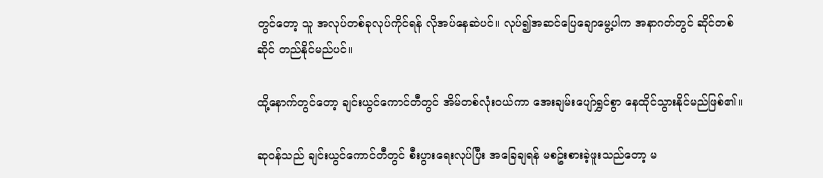တွင်တော့ သူ အလုပ်တစ်ခုလုပ်ကိုင်ရန် လိုအပ်နေဆဲပင်။ လုပ်၍အဆင်ပြေချောမွေ့ပါက အနာဂတ်တွင် ဆိုင်တစ်ဆိုင် တည်နိုင်မည်ပင်။

ထို့နောက်တွင်တော့ ချင်းယွင်ကောင်တီတွင် အိမ်တစ်လုံးဝယ်ကာ အေးချမ်းပျော်ရွှင်စွာ နေထိုင်သွားနိုင်မည်ဖြစ်၏။

ဆုဝန်သည် ချင်းယွင်ကောင်တီတွင် စီးပွားရေးလုပ်ပြီး အခြေချရန် မစဥ်းစားခဲ့ဖူးသည်တော့ မ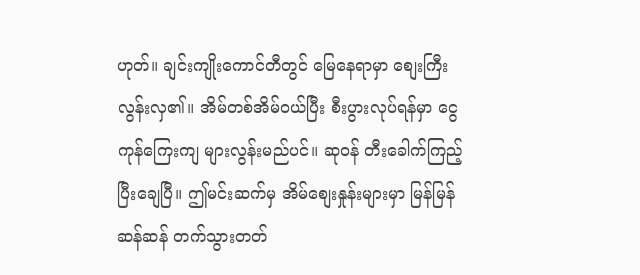ဟုတ်။ ချင်းကျိုးကောင်တီတွင် မြေနေရာမှာ စျေးကြီးလွန်းလှ၏။ အိမ်တစ်အိမ်ဝယ်ပြီး စီးပွားလုပ်ရန်မှာ ငွေကုန်ကြေးကျ များလွန်းမည်ပင်။ ဆုဝန် တီးခေါက်ကြည့်ပြီးချေပြီ။ ဤမင်းဆက်မှ အိမ်စျေးနှုန်းများမှာ မြန်မြန်ဆန်ဆန် တက်သွားတတ်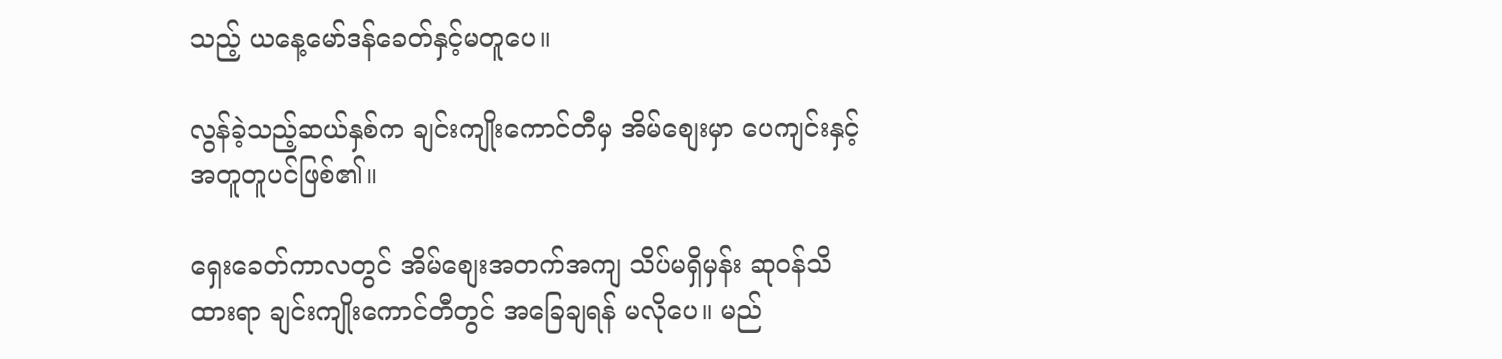သည့် ယနေ့မော်ဒန်ခေတ်နှင့်မတူပေ။

လွန်ခဲ့သည့်ဆယ်နှစ်က ချင်းကျိုးကောင်တီမှ အိမ်စျေးမှာ ပေကျင်းနှင့်အတူတူပင်ဖြစ်၏။

ရှေးခေတ်ကာလတွင် အိမ်စျေးအတက်အကျ သိပ်မရှိမှန်း ဆုဝန်သိထားရာ ချင်းကျိုးကောင်တီတွင် အခြေချရန် မလိုပေ။ မည်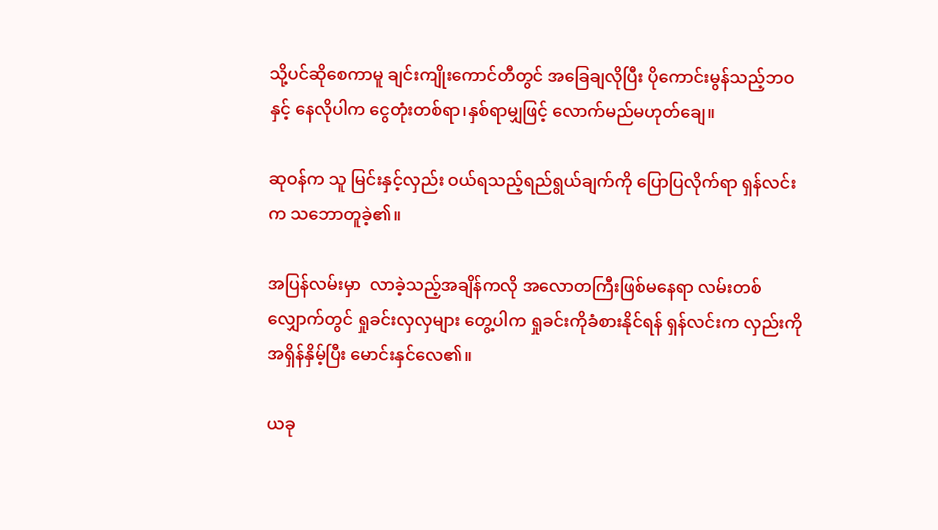သို့ပင်ဆိုစေကာမူ ချင်းကျိုးကောင်တီတွင် အခြေချလိုပြီး ပိုကောင်းမွန်သည့်ဘဝနှင့် နေလိုပါက ငွေတုံးတစ်ရာ၊နှစ်ရာမျှဖြင့် လောက်မည်မဟုတ်ချေ။

ဆုဝန်က သူ မြင်းနှင့်လှည်း ဝယ်ရသည့်ရည်ရွယ်ချက်ကို ပြောပြလိုက်ရာ ရှန်လင်းက သဘောတူခဲ့၏။

အပြန်လမ်းမှာ  လာခဲ့သည့်အချိန်ကလို အလောတကြီးဖြစ်မနေရာ လမ်းတစ်လျှောက်တွင် ရှုခင်းလှလှများ တွေ့ပါက ရှုခင်းကိုခံစားနိုင်ရန် ရှန်လင်းက လှည်းကိုအရှိန်နှိမ့်ပြီး မောင်းနှင်လေ၏။

ယခု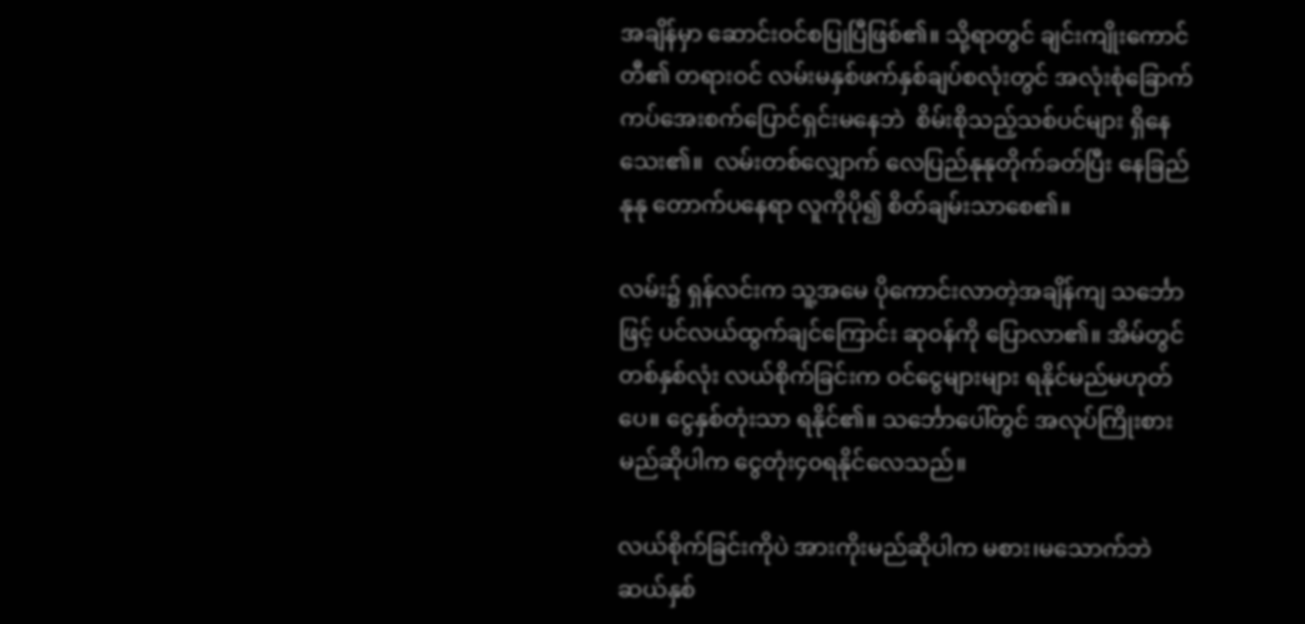အချိန်မှာ ဆောင်းဝင်စပြုပြီဖြစ်၏။ သို့ရာတွင် ချင်းကျိုးကောင်တီ၏ တရားဝင် လမ်းမနှစ်ဖက်နှစ်ချပ်စလုံးတွင် အလုံးစုံခြောက်ကပ်အေးစက်ပြောင်ရှင်းမနေဘဲ  စိမ်းစိုသည့်သစ်ပင်များ ရှိနေသေး၏။  လမ်းတစ်လျှောက် လေပြည်နုနုတိုက်ခတ်ပြီး နေခြည်နုနု တောက်ပနေရာ လူကိုပို၍ စိတ်ချမ်းသာစေ၏။

လမ်း၌ ရှန်လင်းက သူ့အမေ ပိုကောင်းလာတဲ့အချိန်ကျ သင်္ဘောဖြင့် ပင်လယ်ထွက်ချင်ကြောင်း ဆုဝန်ကို ပြောလာ၏။ အိမ်တွင် တစ်နှစ်လုံး လယ်စိုက်ခြင်းက ဝင်ငွေများများ ရနိုင်မည်မဟုတ်ပေ။ ငွေနှစ်တုံးသာ ရနိုင်၏။ သင်္ဘောပေါ်တွင် အလုပ်ကြိုးစားမည်ဆိုပါက ‌ငွေတုံး၄၀ရနိုင်လေသည်။

လယ်စိုက်ခြင်းကိုပဲ အားကိုးမည်ဆိုပါက မစား၊မသောက်ဘဲ ဆယ်နှစ်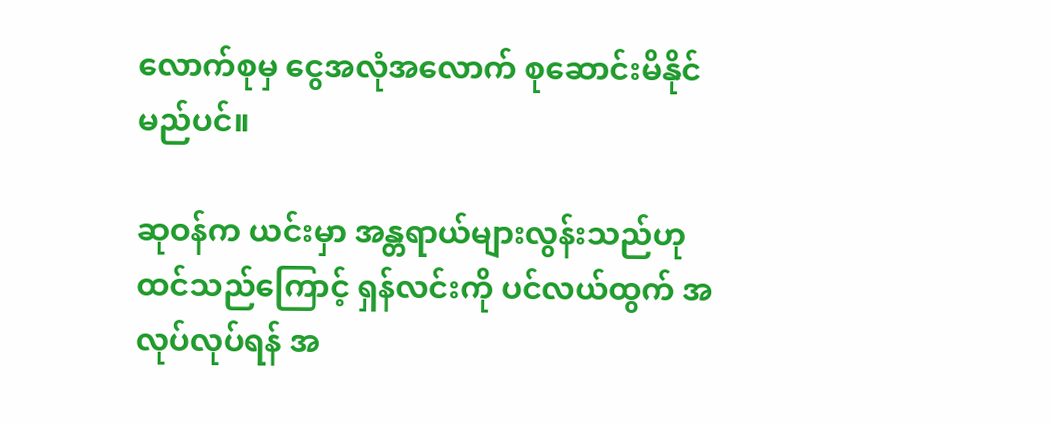လောက်စုမှ ငွေအလုံအလောက် စုဆောင်းမိနိုင်မည်ပင်။

ဆုဝန်က ယင်းမှာ အန္တရာယ်များလွန်းသည်ဟု ထင်သည်ကြောင့် ရှန်လင်းကို ပင်လယ်ထွက် အလုပ်လုပ်ရန် အ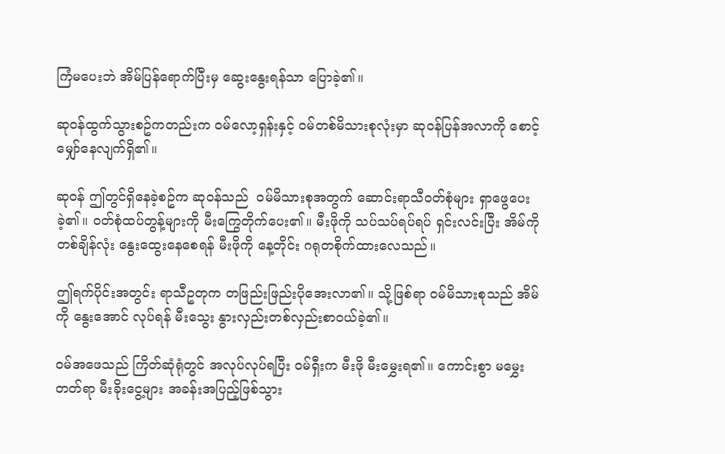ကြံမပေးဘဲ အိမ်ပြန်ရောက်ပြီးမှ ဆွေးနွေးရန်သာ ပြောခဲ့၏။

ဆုဝန်ထွက်သွားစဥ်ကတည်းက ဝမ်လော့ရှန်းနှင့် ဝမ်တစ်မိသားစုလုံးမှာ ဆုဝန်ပြန်အလာကို စောင့်မျှော်နေလျက်ရှိ၏။

ဆုဝန် ဤတွင်ရှိနေခဲ့စဥ်က ဆုဝန်သည်  ဝမ်မိသားစုအတွက် ဆောင်းရာသီဝတ်စုံများ ရှာဖွေပေးခဲ့၏။ ဝတ်စုံထပ်တွန့်များကို မီးကြွေတိုက်ပေး၏။ မီးဖိုကို သပ်သပ်ရပ်ရပ် ရှင်းလင်းပြီး အိမ်ကို တစ်ချိန်လုံး နွေးထွေးနေစေရန် မီးဖိုကို နေ့တိုင်း ဂရုတစိုက်ထားလေသည်။

ဤရက်ပိုင်းအတွင်း ရာသီဥတုက တဖြည်းဖြည်းပိုအေးလာ၏။ သို့ဖြစ်ရာ ဝမ်မိသားစုသည် အိမ်ကို နွေးအောင် လုပ်ရန် မီးသွေး နွားလှည်းတစ်လှည်းစာဝယ်ခဲ့၏။

ဝမ်အဖေသည် ကြိတ်ဆုံရုံတွင် အလုပ်လုပ်ရပြီး ဝမ်ရှီးက မီးဖို မီးမွှေးရ၏။ ကောင်းစွာ မမွှေးတတ်ရာ မီးခိုးငွေ့များ အခန်းအပြည့်ဖြစ်သွား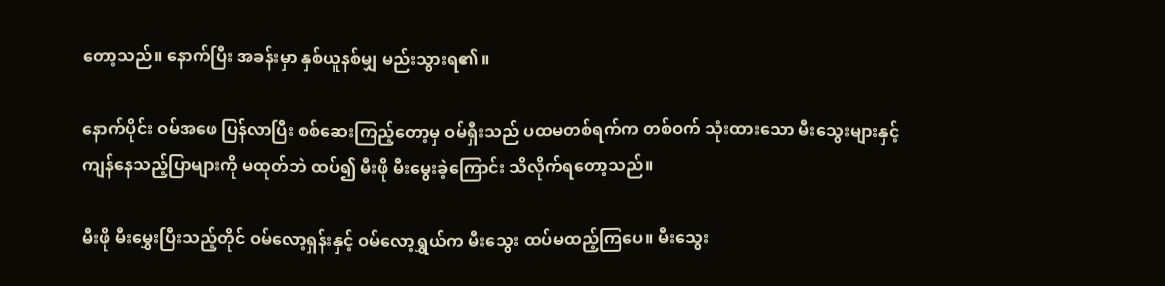တော့သည်။ နောက်ပြီး အခန်းမှာ နှစ်ယူနစ်မျှ မည်းသွားရ၏။

နောက်ပိုင်း ဝမ်အဖေ ပြန်လာပြီး စစ်ဆေးကြည့်တော့မှ ဝမ်ရှီးသည် ပထမတစ်ရက်က တစ်ဝက် သုံးထားသော မီးသွေးများနှင့် ကျန်နေသည့်ပြာများကို မထုတ်ဘဲ ထပ်၍ မီးဖို မီးမွေးခဲ့ကြောင်း သိလိုက်ရတော့သည်။

မီးဖို မီးမွှေးပြီးသည့်တိုင် ဝမ်လော့ရှန်းနှင့် ဝမ်လော့ရွှယ်က မီးသွေး ထပ်မထည့်ကြပေ။ မီးသွေး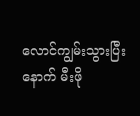လောင်ကျွမ်းသွားပြီးနောက် မီးဖို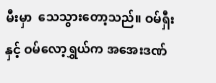မီးမှာ  သေသွားတော့သည်။ ဝမ်ရှီးနှင့် ဝမ်လော့ရွှယ်က အအေးဒဏ်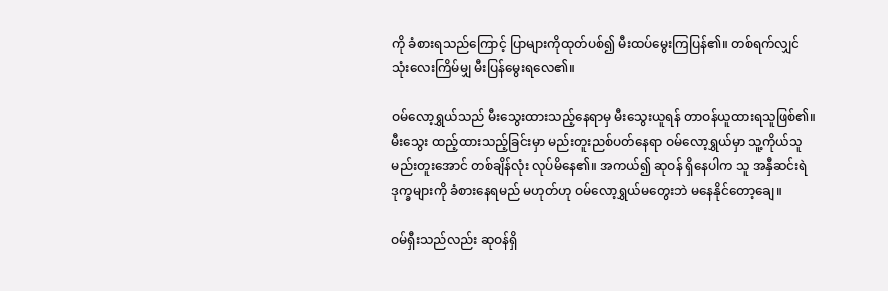ကို ခံစားရသည်ကြောင့် ပြာများကိုထုတ်ပစ်၍ မီးထပ်မွေးကြပြန်၏။ တစ်ရက်လျှင် သုံးလေးကြိမ်မျှ မီးပြန်မွေးရလေ၏။

ဝမ်လော့ရွှယ်သည် မီးသွေးထားသည့်နေရာမှ မီးသွေးယူရန် တာဝန်ယူထားရသူဖြစ်၏။ မီးသွေး ထည့်ထားသည့်ခြင်းမှာ မည်းတူးညစ်ပတ်နေရာ ဝမ်လော့ရွှယ်မှာ သူ့ကိုယ်သူ မည်းတူးအောင် တစ်ချိန်လုံး လုပ်မိနေ၏။ အကယ်၍ ဆုဝန် ရှိနေပါက သူ အနှီဆင်းရဲဒုက္ခများကို ခံစားနေရမည် မဟုတ်ဟု ဝမ်လော့ရွှယ်မတွေးဘဲ မနေနိုင်တော့ချေ။

ဝမ်ရှီးသည်လည်း ဆုဝန်ရှိ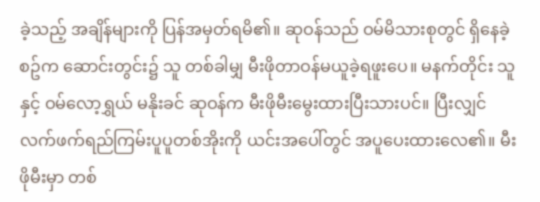ခဲ့သည့် အချိန်များကို ပြန်အမှတ်ရမိ၏။ ဆုဝန်သည် ဝမ်မိသားစုတွင် ရှိနေခဲ့စဥ်က ဆောင်းတွင်း၌ သူ တစ်ခါမျှ မီးဖိုတာဝန်မယူခဲ့ရဖူးပေ။ မနက်တိုင်း သူနှင့် ဝမ်လော့ရွှယ် မနိုးခင် ဆုဝန်က မီးဖိုမီးမွေးထားပြီးသားပင်။ ပြီးလျှင် လက်ဖက်ရည်ကြမ်းပူပူတစ်အိုးကို ယင်းအပေါ်တွင် အပူပေးထားလေ၏။ မီးဖိုမီးမှာ တစ်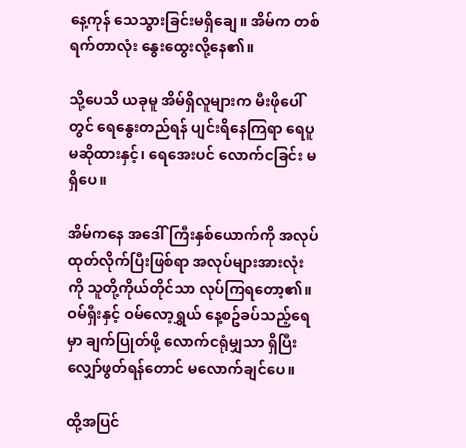နေ့ကုန် သေသွားခြင်းမရှိချေ။ အိမ်က တစ်ရက်တာလုံး နွေးထွေးလို့နေ၏။

သို့ပေသိ ယခုမူ အိမ်ရှိလူများက မီးဖိုပေါ်တွင် ရေနွေးတည်ရန် ပျင်းရိနေကြရာ ‌ရေပူ မဆိုထားနှင့်၊ ‌ရေအေးပင် လောက်ငခြင်း မရှိပေ။

အိမ်ကနေ အဒေါ်ကြီးနှစ်ယောက်ကို အလုပ်ထုတ်လိုက်ပြီးဖြစ်ရာ အလုပ်များအားလုံးကို သူတို့ကိုယ်တိုင်သာ လုပ်ကြရတော့၏။ ဝမ်ရှီးနှင့် ဝမ်လော့ရွှယ် နေ့စဥ်ခပ်သည့်ရေမှာ ချက်ပြုတ်ဖို့ လောက်ငရုံမျှသာ ရှိပြီး လျှော်ဖွတ်ရန်တောင် မလောက်ချင်ပေ။

ထို့အပြင်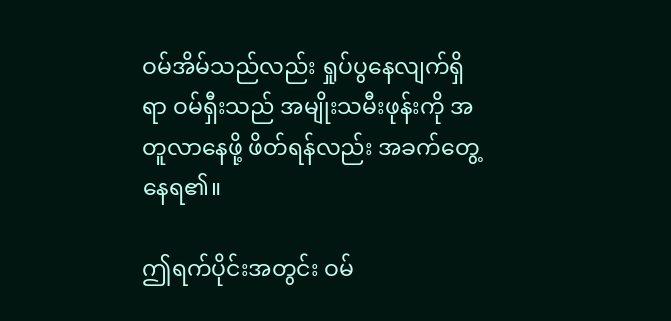ဝမ်အိမ်သည်လည်း ရှုပ်ပွနေလျက်ရှိရာ ဝမ်ရှီးသည် အမျိုးသမီးဖုန်းကို အတူလာနေဖို့ ဖိတ်ရန်လည်း အခက်တွေ့နေရ၏။

ဤရက်ပိုင်းအတွင်း ဝမ်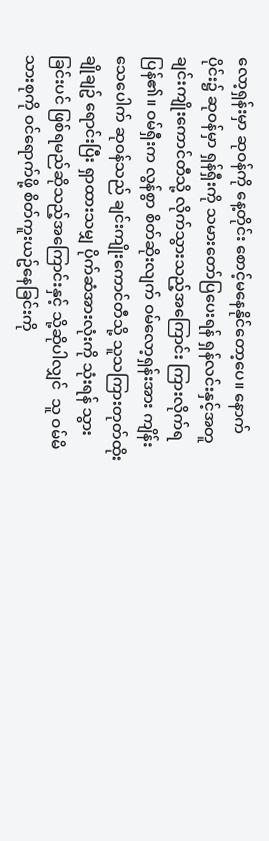လော့ရှန်းမှာ ဆုဝန်ကို နေ့တိုင်း စောင့်မနေနိုင်တော့ပေ။ နောက်ပိုင်း၌ ဆုဝန်မှာ ရှန်ရှီးကို သမားတော်ပြပေးရန် ရှန်လင်းနှင့်အတူ ချင်းကျိုးကောင်တီသို့ လိုက်သွားသည့်အကြောင်း ကြားလိုက်ရပြန်၏။ ဝမ်ရှီးက လွန်စွာ စိတ်ဆိုးလျက် ဝမ်လော့ရှန်းအား ကျိန်းသေပေါက် ဆုဝန်သည် ချင်းကျိုးကောင်တီသို့ သူသကြားတုတ်ထိုးချိုချဥ် ရောင်းပြီး ရှာထားသမျှ ပိုက်ဆံအားလုံးကို သုံးရန် သွားခြင်းပင် ဖြစ်ရမည်ဆိုသည့်အကြောင်းနှင့် သို့ဆိုပါလျှင်  သူ ဝမ်မိသားစုကို ဝင်ရောက်ဖို့ စိတ်ကူးယဥ်နေခြင်းကို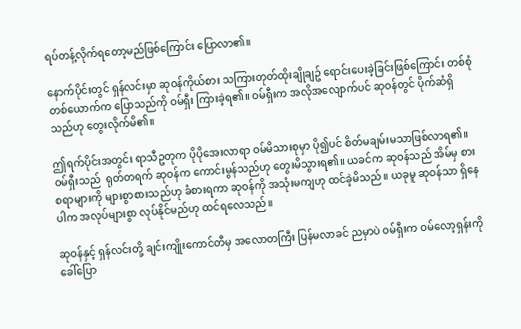ရပ်တန့်လိုက်ရတော့မည်ဖြစ်ကြောင်း ပြောလာ၏။

နောက်ပိုင်းတွင် ရှန်လင်းမှာ ဆုဝန်ကိုယ်စား သကြားတုတ်ထိုးချိုချဥ် ရောင်းပေးခဲ့ခြင်းဖြစ်‌ကြောင်း တစ်စုံတစ်ယောက်က ပြောသည်ကို ဝမ်ရှီး ကြားခဲ့ရ၏။ ဝမ်ရှီးက အလိုအလျောက်ပင် ဆုဝန်တွင် ပိုက်ဆံရှိသည်ဟု တွေးလိုက်မိ၏။

ဤရက်ပိုင်းအတွင်း ရာသီဥတုက ပိုပိုအေးလာရာ ဝမ်မိသားစုမှာ ပို၍ပင် စိတ်မချမ်းမသာဖြစ်လာရ၏။ ဝမ်ရှီးသည်  ရုတ်တရက် ဆုဝန်က ကောင်းမွန်သည်ဟု တွေးမိသွားရ၏။ ယခင်က ဆုဝန်သည် အိမ်မှ စားစရာများကို များစွာစားသည်ဟု ခံစားရကာ ဆုဝန်ကို အသုံးမကျဟု ထင်ခဲ့မိသည်။ ယခုမူ ဆုဝန်သာ ရှိနေပါက အလုပ်များစွာ လုပ်နိုင်မည်ဟု ထင်ရလေသည်။

ဆုဝန်နှင့် ရှန်လင်းတို့ ချင်းကျိုးကောင်တီမှ အလောတကြီး ပြန်မလာခင် ညမှာပဲ ဝမ်ရှီးက ဝမ်လော့ရှန်းကို ခေါ်ပြော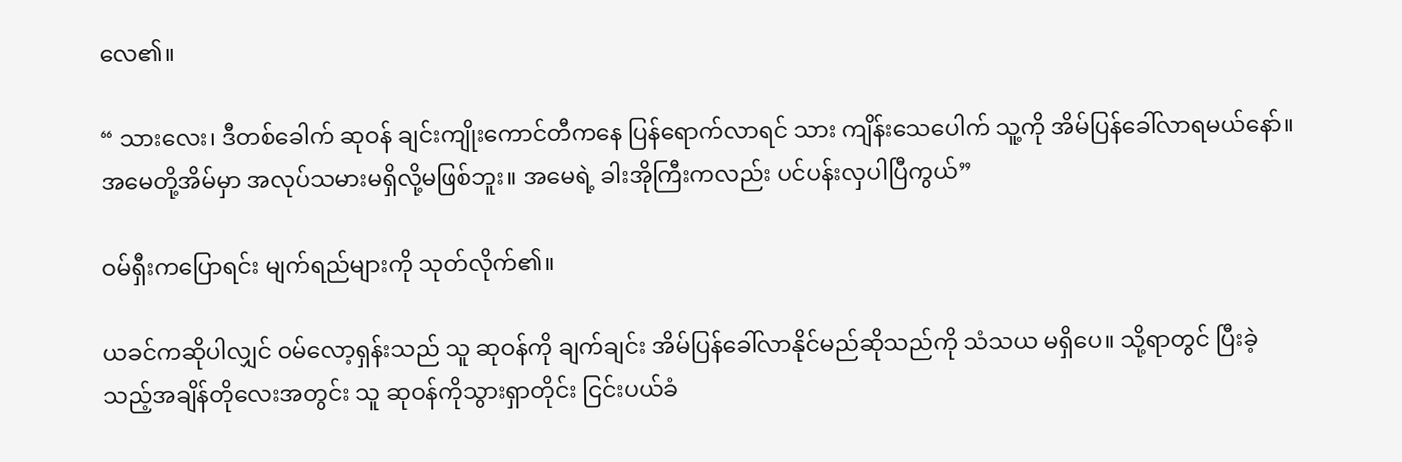လေ၏။

“ သားလေး၊ ဒီတစ်ခေါက် ဆုဝန် ချင်းကျိုးကောင်တီကနေ ပြန်ရောက်လာရင် သား ကျိန်းသေပေါက် သူ့ကို အိမ်ပြန်ခေါ်လာရမယ်နော်။ အမေတို့အိမ်မှာ အလုပ်သမားမရှိလို့မဖြစ်ဘူး။ အမေရဲ့ ခါးအိုကြီးကလည်း ပင်ပန်းလှပါပြီကွယ်”

ဝမ်ရှီးကပြောရင်း မျက်ရည်များကို သုတ်လိုက်၏။

ယခင်ကဆိုပါလျှင် ဝမ်လော့ရှန်းသည် သူ ဆုဝန်ကို ချက်ချင်း အိမ်ပြန်ခေါ်လာနိုင်မည်ဆိုသည်ကို သံသယ မရှိပေ။ သို့ရာတွင် ပြီးခဲ့သည့်အချိန်တိုလေးအတွင်း သူ ဆုဝန်ကိုသွားရှာတိုင်း ငြင်းပယ်ခံ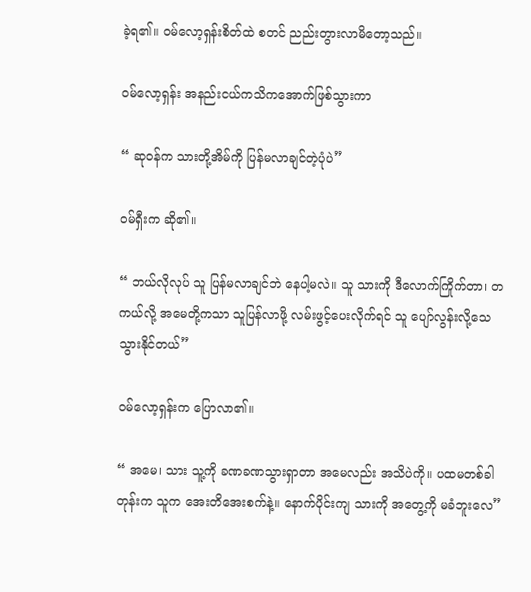ခဲ့ရ၏။ ဝမ်လော့ရှန်းစိတ်ထဲ စတင် ညည်းတွားလာမိတော့သည်။

ဝမ်လော့ရှန်း အနည်းငယ်ကသိကအောက်ဖြစ်သွားကာ

“ ဆုဝန်က သားတို့အိမ်ကို ပြန်မလာချင်တဲ့ပုံပဲ”

ဝမ်ရှီးက ဆို၏။

“ ဘယ်လိုလုပ် သူ ပြန်မလာချင်ဘဲ နေပါ့မလဲ။ သူ သားကို ဒီလောက်ကြိုက်တာ၊ တကယ်လို့ အမေတို့ကသာ သူပြန်လာဖို့ လမ်းဖွင့်ပေးလိုက်ရင် သူ ပျော်လွန်းလို့သေသွားနိုင်တယ်”

ဝမ်လော့ရှန်းက ပြောလာ၏။

“ အမေ၊ သား သူ့ကို ခဏခဏသွားရှာတာ အမေလည်း အသိပဲကို။ ပထမတစ်ခါတုန်းက သူက အေးတိအေးစက်နဲ့။ နောက်ပိုင်းကျ သားကို အတွေ့ကို မခံဘူးလေ”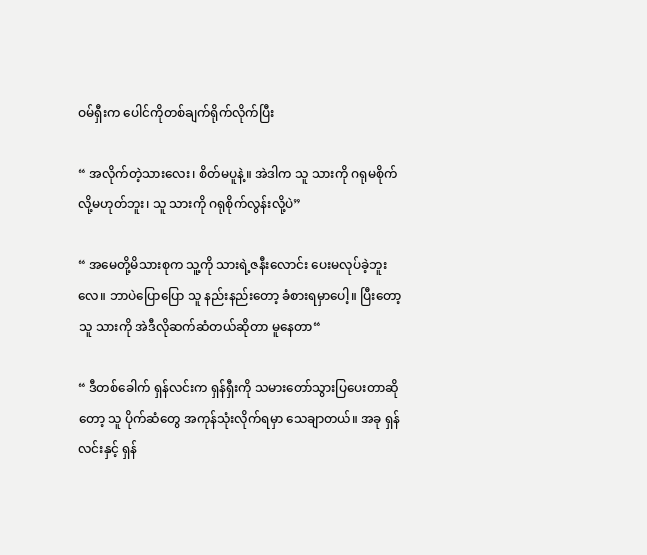ဝမ်ရှီးက ပေါင်ကိုတစ်ချက်ရိုက်လိုက်ပြီး

“ အလိုက်တဲ့သားလေး၊ စိတ်မပူနဲ့။ အဲဒါက သူ သားကို ဂရုမစိုက်လို့မဟုတ်ဘူး၊ သူ သားကို ဂရုစိုက်လွန်းလို့ပဲ”

“ အမေတို့မိသားစုက သူ့ကို သားရဲ့ဇနီးလောင်း ပေးမလုပ်ခဲ့ဘူးလေ။ ဘာပဲပြောပြော သူ နည်းနည်းတော့ ခံစားရမှာပေါ့။ ပြီးတော့ သူ သားကို အဲဒီလိုဆက်ဆံတယ်ဆိုတာ မူနေတာ“

“ ဒီတစ်ခေါက် ရှန်လင်းက ရှန်ရှီးကို သမားတော်သွားပြပေးတာဆိုတော့ သူ ပိုက်ဆံတွေ အကုန်သုံးလိုက်ရမှာ သေချာတယ်။ အခု ရှန်လင်းနှင့် ရှန်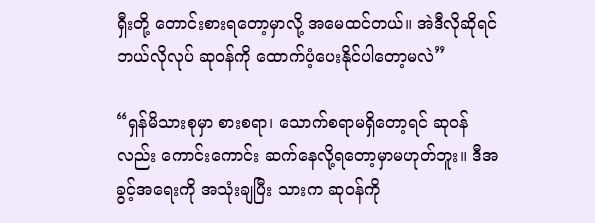ရှီးတို့ တောင်းစားရတော့မှာလို့ အမေထင်တယ်။ အဲဒီလိုဆိုရင် ဘယ်လိုလုပ် ဆုဝန်ကို ထောက်ပံ့ပေးနိုင်ပါတော့မလဲ”

“ရှန်မိသားစုမှာ စားစရာ၊ သောက်စရာမရှိတော့ရင် ဆုဝန်လည်း ကောင်းကောင်း ဆက်နေလို့ရတော့မှာမဟုတ်ဘူး။ ဒီအခွင့်အရေးကို အသုံးချပြီး သားက ဆုဝန်ကို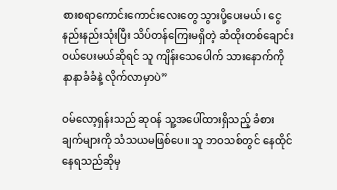စားစရာကောင်းကောင်းလေးတွေ သွားပို့ပေးမယ်၊ ငွေနည်းနည်းသုံးပြီး သိပ်တန်ကြေးမရှိတဲ့ ဆံထိုးတစ်ချောင်း ဝယ်ပေးမယ်ဆိုရင် သူ ကျိန်းသေပေါက် သားနောက်ကို နာနာခံခံနဲ့ လိုက်လာမှာပဲ”

ဝမ်လော့ရှန်းသည် ဆုဝန် သူ့အပေါ်ထားရှိသည့် ခံစားချက်များကို သံသယမဖြစ်ပေ။ သူ ဘဝသစ်တွင် နေထိုင်နေရသည်ဆိုမှ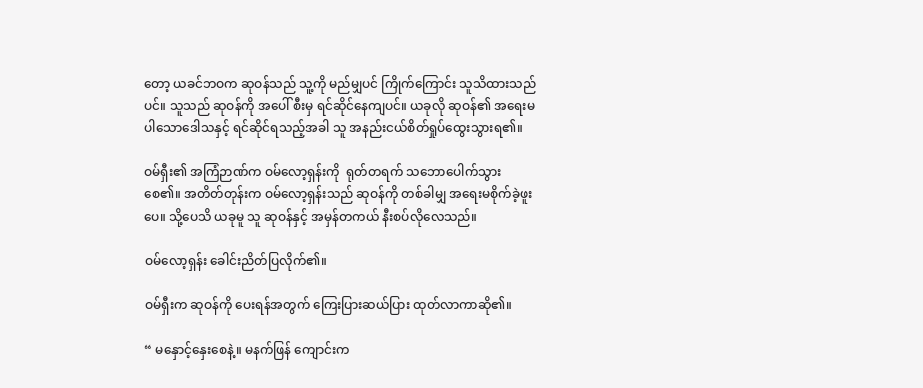တော့ ယခင်ဘဝက ဆုဝန်သည် သူ့ကို မည်မျှပင် ကြိုက်ကြောင်း သူသိထားသည်ပင်။ သူသည် ဆုဝန်ကို အပေါ် စီးမှ ရင်ဆိုင်နေကျပင်။ ယခုလို ဆုဝန်၏ အရေးမပါသောဒေါသနှင့် ရင်ဆိုင်ရသည့်အခါ သူ အနည်းငယ်စိတ်ရှုပ်ထွေးသွားရ၏။

ဝမ်ရှီး၏ အကြံဉာဏ်က ဝမ်လော့ရှန်းကို  ရုတ်တရက် သဘောပေါက်သွားစေ၏။ အတိတ်တုန်းက ဝမ်လော့ရှန်းသည် ဆုဝန်ကို တစ်ခါမျှ အရေးမစိုက်ခဲ့ဖူးပေ။ သို့ပေသိ ယခုမူ သူ ဆုဝန်နှင့် အမှန်တကယ် နီးစပ်လိုလေသည်။

ဝမ်လော့ရှန်း ခေါင်းညိတ်ပြလိုက်၏။

ဝမ်ရှီးက ဆုဝန်ကို ပေးရန်အတွက် ကြေးပြားဆယ်ပြား ထုတ်လာကာဆို၏။

“ မနှောင့်နှေးစေနဲ့။ မနက်ဖြန် ကျောင်းက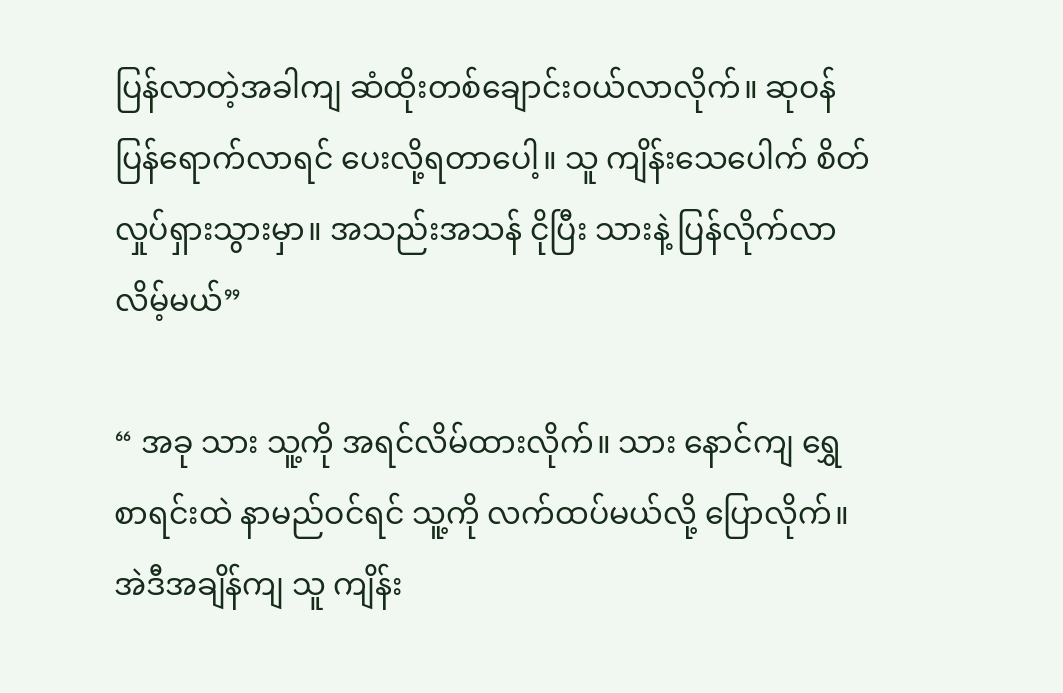ပြန်လာတဲ့အခါကျ ဆံထိုးတစ်ချောင်းဝယ်လာလိုက်။ ဆုဝန်ပြန်ရောက်လာရင် ပေးလို့ရတာပေါ့။ သူ ကျိန်းသေပေါက် စိတ်လှုပ်ရှားသွားမှာ။ အသည်းအသန် ငိုပြီး သားနဲ့ ပြန်လိုက်လာလိမ့်မယ်”

“ အခု သား သူ့ကို အရင်လိမ်ထားလိုက်။ သား နောင်ကျ ရွှေစာရင်းထဲ နာမည်ဝင်ရင် သူ့ကို လက်ထပ်မယ်လို့ ပြောလိုက်။ အဲဒီအချိန်ကျ သူ ကျိန်း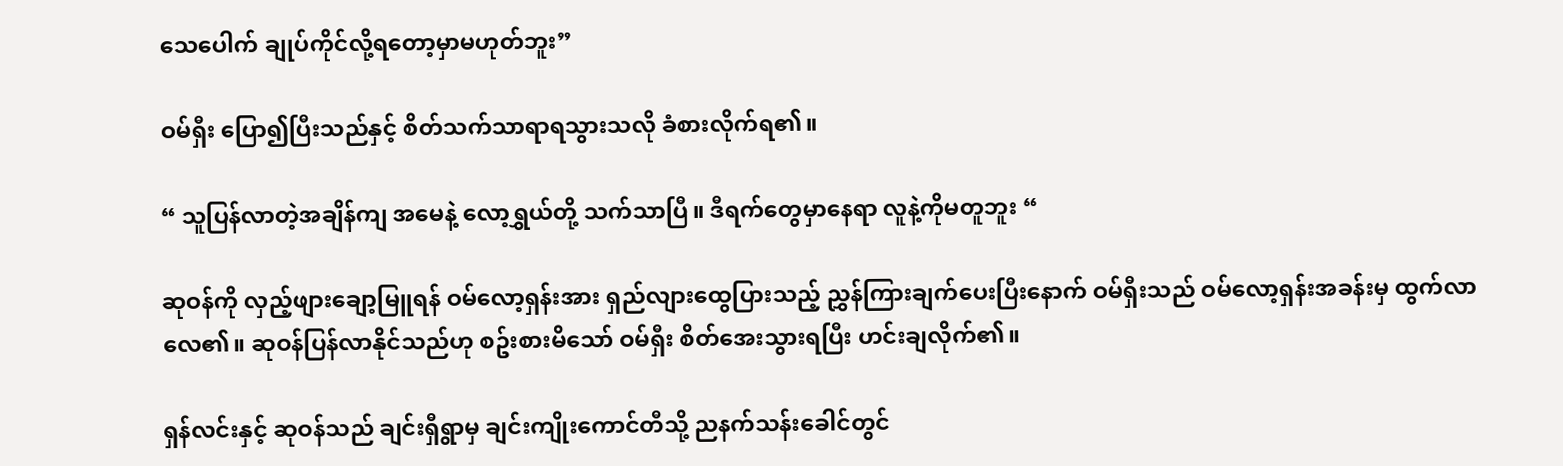သေပေါက် ချုပ်ကိုင်လို့ရတော့မှာမဟုတ်ဘူး”

ဝမ်ရှီး ပြော၍ပြီးသည်နှင့် စိတ်သက်သာရာရသွားသလို ခံစားလိုက်ရ၏။

“ သူပြန်လာတဲ့အချိန်ကျ အမေနဲ့ လော့ရွှယ်တို့ သက်သာပြီ။ ဒီရက်တွေမှာနေရာ လူနဲ့ကိုမတူဘူး “

ဆုဝန်ကို လှည့်ဖျားချော့မြူရန် ဝမ်လော့ရှန်းအား ရှည်လျားထွေပြားသည့် ညွှန်ကြားချက်ပေးပြီးနောက် ဝမ်ရှီးသည် ဝမ်လော့ရှန်းအခန်းမှ ထွက်လာလေ၏။ ဆုဝန်ပြန်လာနိုင်သည်ဟု စဥ်းစားမိသော် ဝမ်ရှီး စိတ်အေးသွားရပြီး ဟင်းချလိုက်၏။

ရှန်လင်းနှင့် ဆုဝန်သည် ချင်းရှီရွာမှ ချင်းကျိုးကောင်တီသို့ ညနက်သန်းခေါင်တွင်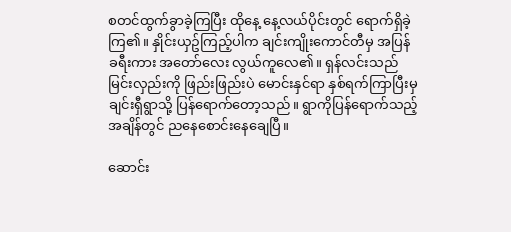စတင်ထွက်ခွာခဲ့ကြပြီး ထိုနေ့ နေ့လယ်ပိုင်းတွင် ရောက်ရှိခဲ့ကြ၏။ နှိုင်းယှဥ်ကြည့်ပါက ချင်းကျိုးကောင်တီမှ အပြန်ခရီးကား အတော်လေး လွယ်ကူလေ၏။ ရှန်လင်းသည် မြင်းလှည်းကို ဖြည်းဖြည်းပဲ မောင်းနှင်ရာ နှစ်ရက်ကြာပြီးမှ ချင်းရှီရွာသို့ ပြန်ရောက်တော့သည်။ ရွာကိုပြန်ရောက်သည့်အချိန်တွင် ညနေစောင်းနေချေပြီ။

ဆောင်း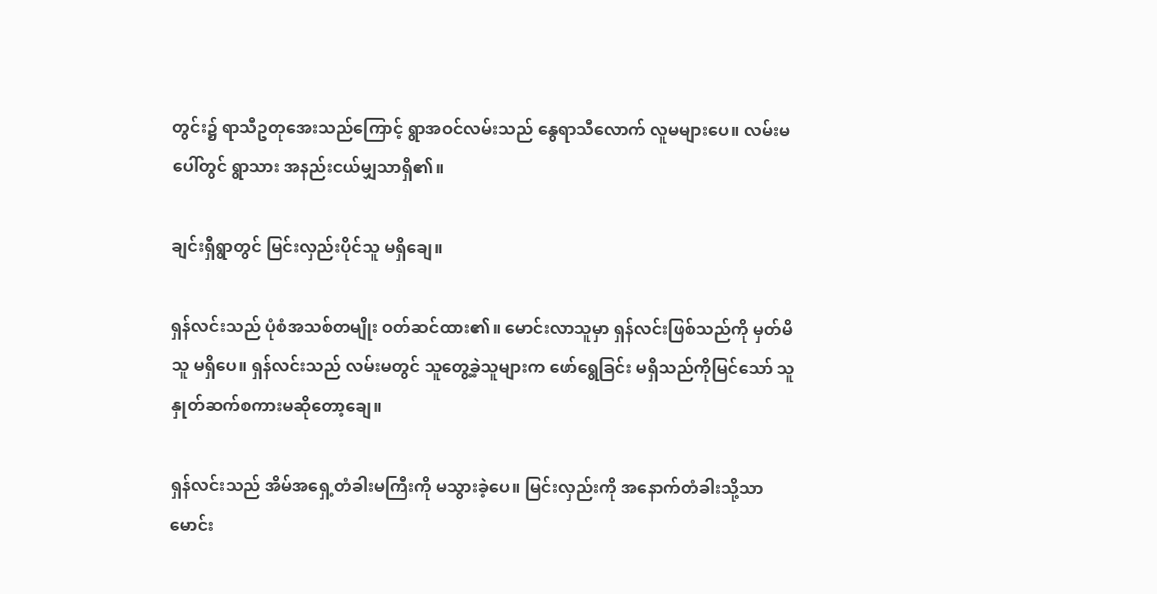တွင်း၌ ရာသီဥတုအေးသည်ကြောင့် ရွာအဝင်လမ်းသည် နွေရာသီလောက် လူမများပေ။ လမ်းမပေါ်တွင် ရွာသား အနည်းငယ်မျှသာရှိ၏။

ချင်းရှီရွာတွင် မြင်းလှည်းပိုင်သူ မရှိချေ။

ရှန်လင်းသည် ပုံစံအသစ်တမျိုး ဝတ်ဆင်ထား၏။ မောင်းလာသူမှာ ရှန်လင်းဖြစ်သည်ကို မှတ်မိသူ မရှိပေ။ ရှန်လင်းသည် လမ်းမတွင် သူတွေ့ခဲ့သူများက ဖော်ရွေခြင်း မရှိသည်ကိုမြင်သော် သူ နှုတ်ဆက်စကားမဆိုတော့ချေ။

ရှန်လင်းသည် အိမ်အ‌ရှေ့တံခါးမကြီးကို မသွားခဲ့ပေ။ မြင်းလှည်းကို အနောက်တံခါးသို့သာ မောင်း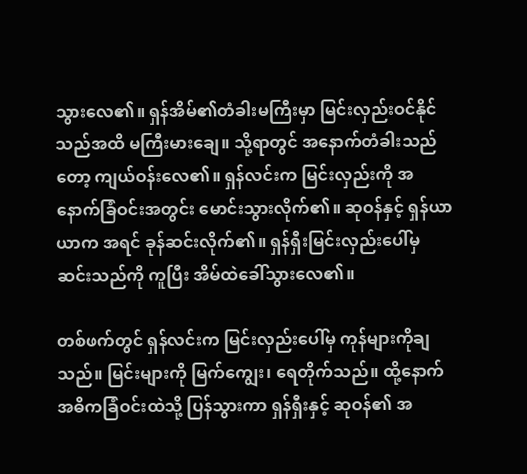သွားလေ၏။ ရှန်အိမ်၏တံခါးမကြီးမှာ မြင်းလှည်းဝင်နိုင်သည်အထိ မကြီးမားချေ။ သို့ရာတွင် အနောက်တံခါးသည်တော့ ကျယ်ဝန်းလေ၏။ ရှန်လင်းက မြင်းလှည်းကို အနောက်ခြံဝင်းအတွင်း မောင်းသွားလိုက်၏။ ဆုဝန်နှင့် ရှန်ယာယာက အရင် ခုန်ဆင်းလိုက်၏။ ရှန်ရှီးမြင်းလှည်းပေါ်မှ ဆင်းသည်ကို ကူပြီး အိမ်ထဲခေါ်သွားလေ၏။

တစ်ဖက်တွင် ရှန်လင်းက မြင်းလှည်းပေါ်မှ ကုန်များကိုချသည်။ မြင်းများကို မြက်ကျွေး၊ ‌ရေတိုက်သည်။ ထို့နောက် အဓိကခြံဝင်းထဲသို့ ပြန်သွားကာ ရှန်ရှီးနှင့် ဆုဝန်၏ အ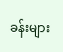ခန်းများ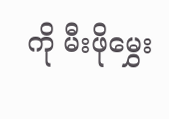ကို မီးဖိုမွှေး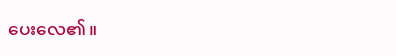ပေး‌လေ၏။